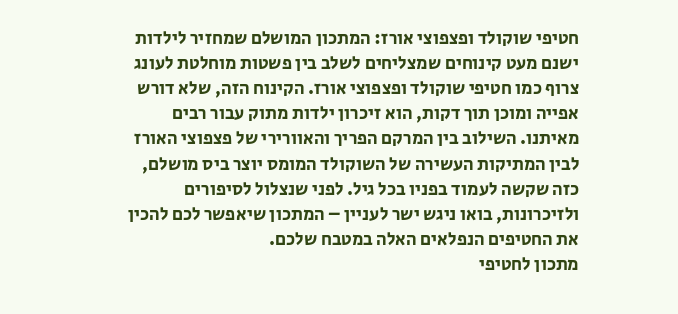חטיפי שוקולד ופצפוצי אורז: המתכון המושלם שמחזיר לילדות
ישנם מעט קינוחים שמצליחים לשלב בין פשטות מוחלטת לעונג צרוף כמו חטיפי שוקולד ופצפוצי אורז. הקינוח הזה, שלא דורש אפייה ומוכן תוך דקות, הוא זיכרון ילדות מתוק עבור רבים מאיתנו. השילוב בין המרקם הפריך והאוורירי של פצפוצי האורז לבין המתיקות העשירה של השוקולד המומס יוצר ביס מושלם, כזה שקשה לעמוד בפניו בכל גיל. לפני שנצלול לסיפורים ולזיכרונות, בואו ניגש ישר לעניין – המתכון שיאפשר לכם להכין את החטיפים הנפלאים האלה במטבח שלכם.
מתכון לחטיפי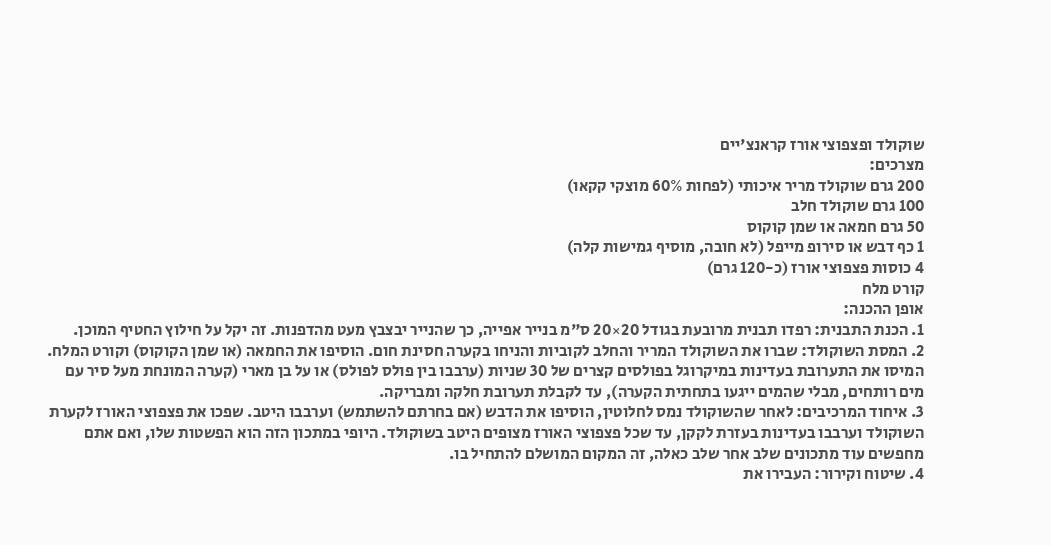שוקולד ופצפוצי אורז קראנצ'יים
מצרכים:
200 גרם שוקולד מריר איכותי (לפחות 60% מוצקי קקאו)
100 גרם שוקולד חלב
50 גרם חמאה או שמן קוקוס
1 כף דבש או סירופ מייפל (לא חובה, מוסיף גמישות קלה)
4 כוסות פצפוצי אורז (כ-120 גרם)
קורט מלח
אופן ההכנה:
1. הכנת התבנית: רפדו תבנית מרובעת בגודל 20×20 ס"מ בנייר אפייה, כך שהנייר יבצבץ מעט מהדפנות. זה יקל על חילוץ החטיף המוכן.
2. המסת השוקולד: שברו את השוקולד המריר והחלב לקוביות והניחו בקערה חסינת חום. הוסיפו את החמאה (או שמן הקוקוס) וקורט המלח. המיסו את התערובת בעדינות במיקרוגל בפולסים קצרים של 30 שניות (ערבבו בין פולס לפולס) או על בן מארי (קערה המונחת מעל סיר עם מים רותחים, מבלי שהמים ייגעו בתחתית הקערה), עד לקבלת תערובת חלקה ומבריקה.
3. איחוד המרכיבים: לאחר שהשוקולד נמס לחלוטין, הוסיפו את הדבש (אם בחרתם להשתמש) וערבבו היטב. שפכו את פצפוצי האורז לקערת השוקולד וערבבו בעדינות בעזרת לקקן, עד שכל פצפוצי האורז מצופים היטב בשוקולד. היופי במתכון הזה הוא הפשטות שלו, ואם אתם מחפשים עוד מתכונים שלב אחר שלב כאלה, זה המקום המושלם להתחיל בו.
4. שיטוח וקירור: העבירו את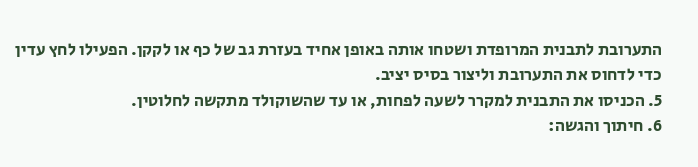התערובת לתבנית המרופדת ושטחו אותה באופן אחיד בעזרת גב של כף או לקקן. הפעילו לחץ עדין כדי לדחוס את התערובת וליצור בסיס יציב.
5. הכניסו את התבנית למקרר לשעה לפחות, או עד שהשוקולד מתקשה לחלוטין.
6. חיתוך והגשה: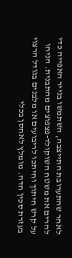לאחר שהתערובת התייצבה, השתמשו בנייר האפייה כדי להרים את משטח השוקולד-פצפוצים מהתבנית. הניחו על קרש חיתוך וחיתכו לריבועים או מלבנים בגודל הרצוי בעזרת סכין חדה. מומלץ לאחסן בכלי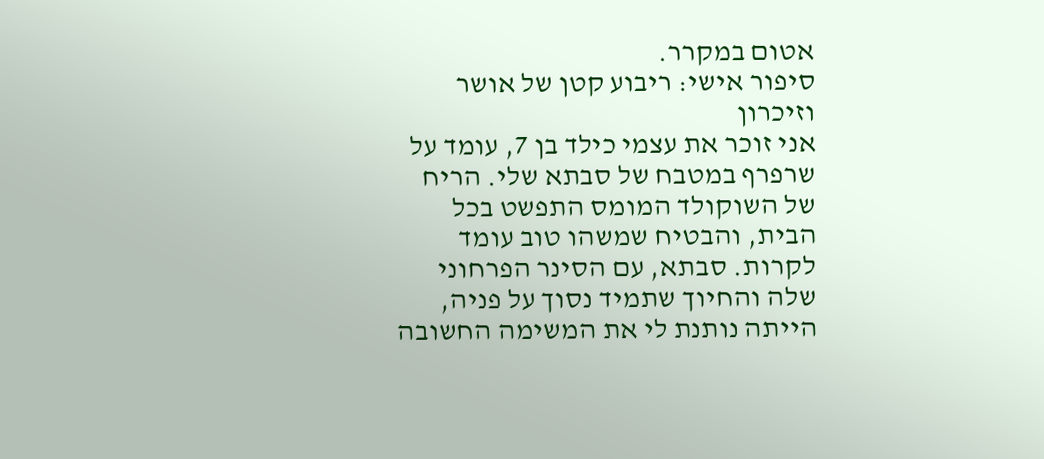אטום במקרר.
סיפור אישי: ריבוע קטן של אושר וזיכרון
אני זוכר את עצמי כילד בן 7, עומד על שרפרף במטבח של סבתא שלי. הריח של השוקולד המומס התפשט בכל הבית, והבטיח שמשהו טוב עומד לקרות. סבתא, עם הסינר הפרחוני שלה והחיוך שתמיד נסוך על פניה, הייתה נותנת לי את המשימה החשובה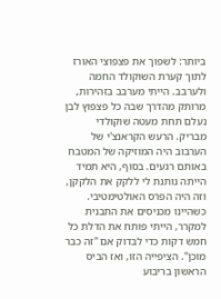ביותר: לשפוך את פצפוצי האורז לתוך קערת השוקולד החמה ולערבב. הייתי מערבב בזהירות, מרותק מהדרך שבה כל פצפוץ לבן נעלם תחת מעטה שוקולדי מבריק. הרעש הקראנצ'י של הערבוב היה המוזיקה של המטבח באותם רגעים. בסוף, היא תמיד הייתה נותנת לי ללקק את הלקקן, וזה היה הפרס האולטימטיבי. כשהיינו מכניסים את התבנית למקרר, הייתי פותח את הדלת כל חמש דקות כדי לבדוק אם "זה כבר מוכן". הציפייה הזו, ואז הביס הראשון בריבוע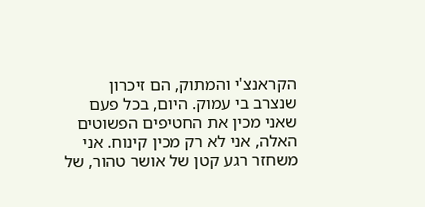הקראנצ'י והמתוק, הם זיכרון שנצרב בי עמוק. היום, בכל פעם שאני מכין את החטיפים הפשוטים האלה, אני לא רק מכין קינוח. אני משחזר רגע קטן של אושר טהור, של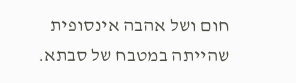חום ושל אהבה אינסופית שהייתה במטבח של סבתא.